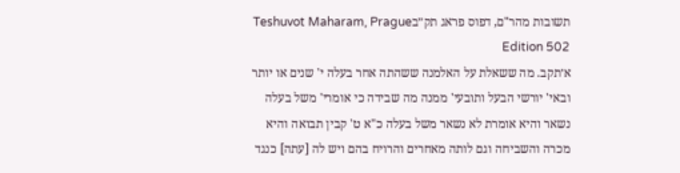תשובות מהר"ם, דפוס פראג תק״בTeshuvot Maharam, Prague Edition 502
א׳תקב. מה ששאלת על האלמנה ששהתה אחר בעלה י' שנים או יותר ובאי' יורשי הבעל ותובעי' ממנה מה שבידה כי אומרי' משל בעלה נשאר והיא אומרת לא נשאר משל בעלה כ"א ט' קבין תבואה והיא מכרה והשביחה וגם לותה מאחרים והרויח בהם ויש לה [עתה] כנגד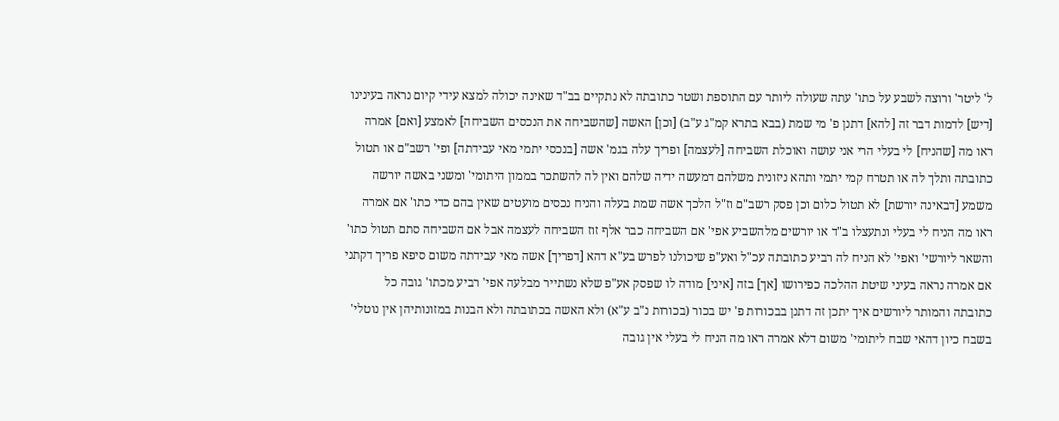ל' ליטר' ורוצה לשבע על כתו' עתה שעולה ליותר עם התוספת ושטר כתובתה לא נתקיים בב"ד שאינה יכולה למצא עידי קיום נראה בעינינו [דיש] לדמות דבר זה [להא] דתנן פ' מי שמת (בבא בתרא קמ"ג ע"ב) [וכן] האשה [שהשביחה את הנכסים השביחה] לאמצע [ואם] אמרה ראו מה [שהניח] לי בעלי הרי אני עושה ואוכלת השביחה [לעצמה] ופריך עלה בגמ' אשה [בנכסי יתמי מאי עבידתה] ופי' רשב"ם או תטול כתובתה ותלך לה או תטרח קמי יתמי ותהא ניזונית משלהם דמעשה ידיה שלהם ואין לה להשתכר בממון היתומי' ומשני באשה יורשה משמע [דבאינה יורשת] לא תטול כלום וכן פסק רשב"ם וז"ל הלכך אשה שמת בעלה והניח נכסים מועטים שאין בהם כדי כתו' אם אמרה ראו מה הניח לי בעלי ונתעצלו ב"ד או יורשים מלהשביע אפי' אם השביחה כבר אלף זוז השביחה לעצמה אבל אם השביחה סתם תטול כתו' והשאר ליורשי' ואפי' לא הניח לה רביע כתובתה עכ"ל ואע"פ שיכולנו לפרש בע"א דהא [דפריך] אשה מאי עבידתה משום סיפא פריך דקתני אם אמרה נראה בעיני שיטת ההלכה כפירושו [אך] בזה [איני] מודה לו שפסק אע"פ שלא נשתייר מבלעה אפי' רביע מכתו' גובה כל כתובתה והמותר ליורשים איך יתכן זה דתנן בבכורות פ' יש בכור (בכורות נ"ב ע"א) ולא האשה בכתובתה ולא הבנות במזונותיהן אין נוטלי' בשבח כיון דהאי שבח ליתומי' משום דלא אמרה ראו מה הניח לי בעלי אין גובה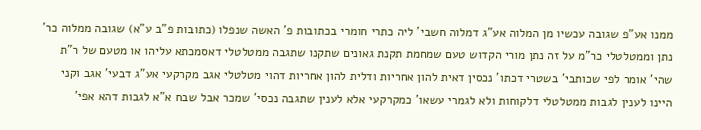ממנו אע"פ שגובה עכשיו מן המלוה אע"ג דמלוה חשבי' ליה כתרי חומרי בכתובות פ' האשה שנפלו (כתובות פ"ב ע"א) שגובה ממלוה כר' נתן וממטלטלי כר"מ על זה נתן מורי הקדוש טעם שמחמת תקנת גאונים שתקנו שתגבה ממטלטלי דאסמכתא עליהו או מטעם של ר"ת שהי' אומר לפי שכותבי' בשטרי דכתו' נכסין דאית להון אחריות ודלית להון אחריות דהוי מטלטלי אגב מקרקעי אע"ג דבעי' אגב וקני היינו לענין לגבות ממטלטלי דלקוחות ולא לגמרי עשאו' כמקרקעי אלא לענין שתגבה נכסי' שמכר אבל שבח א"א לגבות דהא אפי'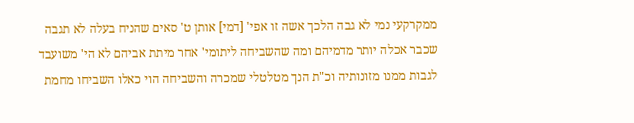ממקרקעי נמי לא גבה הלכך אשה זו אפי' [דמי] אותן ט' סאים שהניח בעלה לא תגבה שכבר אכלה יותר מדמיהם ומה שהשביחה ליתומי' אחר מיתת אביהם לא הי' משועבד לגבות ממנו מזונותיה וכ"ת הנך מטלטלי שמכרה והשביחה הוי כאלו השביחו מחמת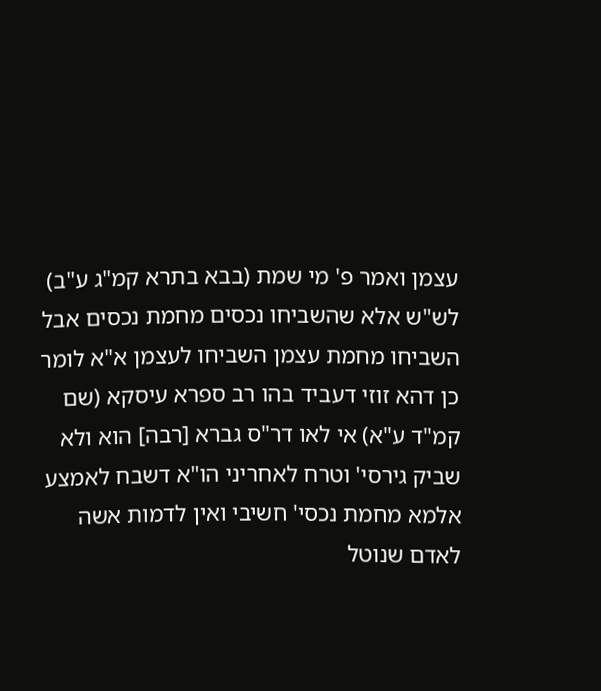עצמן ואמר פ' מי שמת (בבא בתרא קמ"ג ע"ב) לש"ש אלא שהשביחו נכסים מחמת נכסים אבל השביחו מחמת עצמן השביחו לעצמן א"א לומר כן דהא זוזי דעביד בהו רב ספרא עיסקא (שם קמ"ד ע"א) אי לאו דר"ס גברא [רבה] הוא ולא שביק גירסי' וטרח לאחריני הו"א דשבח לאמצע אלמא מחמת נכסי' חשיבי ואין לדמות אשה לאדם שנוטל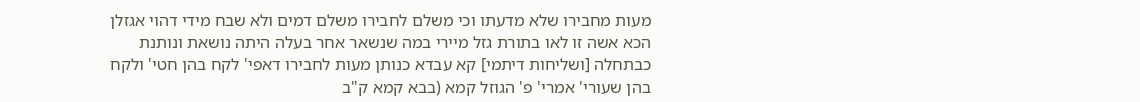מעות מחבירו שלא מדעתו וכי משלם לחבירו משלם דמים ולא שבח מידי דהוי אגזלן הכא אשה זו לאו בתורת גזל מיירי במה שנשאר אחר בעלה היתה נושאת ונותנת כבתחלה [ושליחות דיתמי] קא עבדא כנותן מעות לחבירו דאפי' לקח בהן חטי' ולקח בהן שעורי' אמרי' פ' הגוזל קמא (בבא קמא ק"ב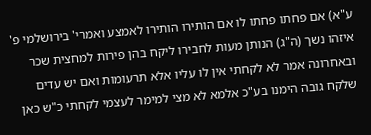ע"א) אם פחתו פחתו לו אם הותירו הותירו לאמצע ואמרי' בירושלמי פ' איזהו נשך (ה"ג) הנותן מעות לחבירו ליקח בהן פירות למחצית שכר ובאחרונה אמר לא לקחתי אין לו עליו אלא תרעומות ואם יש עדים שלקח גובה הימנו בע"כ אלמא לא מצי למימר לעצמי לקחתי כ"ש כאן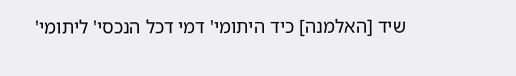שיד [האלמנה] כיד היתומי' דמי דכל הנכסי' ליתומי'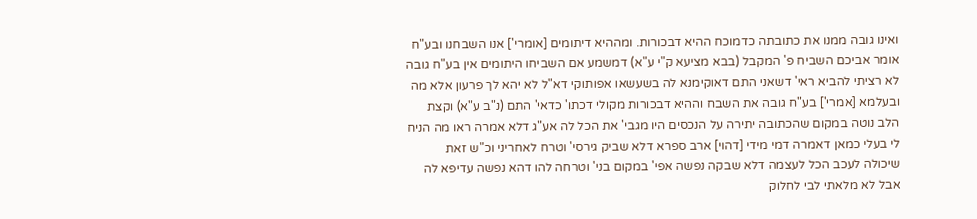ואינו גובה ממנו את כתובתה כדמוכח ההיא דבכורות. ומההיא דיתומים [אומרי'] אנו השבחנו ובע"ח אומר אביכם השביח פ' המקבל (בבא מציעא ק"י ע"א) דמשמע אם השביחו היתומים אין בע"ח גובה לא רציתי להביא ראי' דשאני התם דאוקימנא לה בשעשאו אפותוקי דא"ל לא יהא לך פרעון אלא מה ובעלמא [אמרי'] בע"ח גובה את השבח וההיא דבכורות מקולי דכתו' כדאי' התם (נ"ב ע"א) וקצת הלב נוטה במקום שהכתובה יתירה על הנכסים היו מגבי' את הכל לה אע"ג דלא אמרה ראו מה הניח לי בעלי כמאן דאמרה דמי מידי [דהוי] ארב ספרא דלא שביק גירסי' וטרח לאחריני וכ"ש זאת שיכולה לעכב הכל לעצמה דלא שבקה נפשה אפי' במקום בני' וטרחה להו דהא נפשה עדיפא לה אבל לא מלאתי לבי לחלוק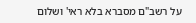על רשב"ם מסברא בלא ראי' ושלום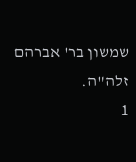שמשון בר' אברהם זלה"ה.
1